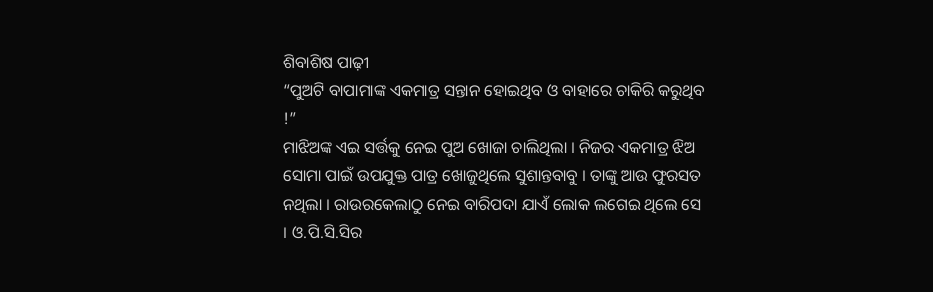ଶିବାଶିଷ ପାଢ଼ୀ
“ପୁଅଟି ବାପାମାଙ୍କ ଏକମାତ୍ର ସନ୍ତାନ ହୋଇଥିବ ଓ ବାହାରେ ଚାକିରି କରୁଥିବ !”
ମାଝିଅଙ୍କ ଏଇ ସର୍ତ୍ତକୁ ନେଇ ପୁଅ ଖୋଜା ଚାଲିଥିଲା । ନିଜର ଏକମାତ୍ର ଝିଅ ସୋମା ପାଇଁ ଉପଯୁକ୍ତ ପାତ୍ର ଖୋଜୁଥିଲେ ସୁଶାନ୍ତବାବୁ । ତାଙ୍କୁ ଆଉ ଫୁରସତ ନଥିଲା । ରାଉରକେଲାଠୁ ନେଇ ବାରିପଦା ଯାଏଁ ଲୋକ ଲଗେଇ ଥିଲେ ସେ । ଓ.ପି.ସି.ସିର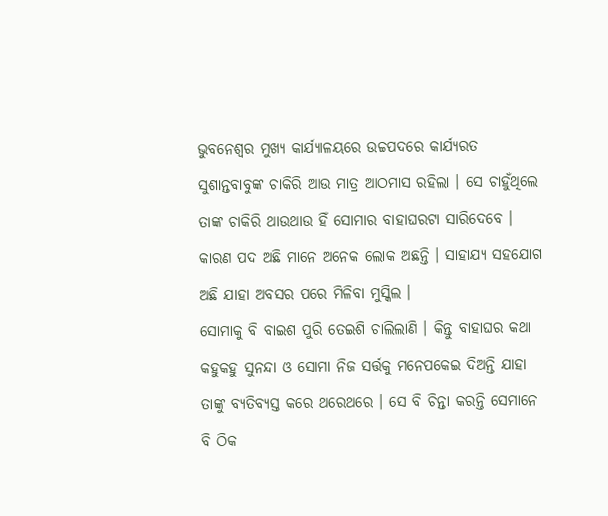ଭୁବନେଶ୍ୱର ମୁଖ୍ୟ କାର୍ଯ୍ୟାଳୟରେ ଉଚ୍ଚପଦରେ କାର୍ଯ୍ୟରତ ସୁଶାନ୍ତବାବୁଙ୍କ ଚାକିରି ଆଉ ମାତ୍ର ଆଠମାସ ରହିଲା । ସେ ଚାହୁଁଥିଲେ ତାଙ୍କ ଚାକିରି ଥାଉଥାଉ ହିଁ ସୋମାର ବାହାଘରଟା ସାରିଦେବେ । କାରଣ ପଦ ଅଛି ମାନେ ଅନେକ ଲୋକ ଅଛନ୍ତି । ସାହାଯ୍ୟ ସହଯୋଗ ଅଛି ଯାହା ଅବସର ପରେ ମିଳିବା ମୁସ୍କିଲ ।
ସୋମାକୁ ବି ବାଇଶ ପୁରି ତେଇଶି ଚାଲିଲାଣି । କିନ୍ତୁ ବାହାଘର କଥା କହୁକହୁ ସୁନନ୍ଦା ଓ ସୋମା ନିଜ ସର୍ତ୍ତକୁ ମନେପକେଇ ଦିଅନ୍ତି ଯାହା ତାଙ୍କୁ ବ୍ୟତିବ୍ୟସ୍ତ କରେ ଥରେଥରେ । ସେ ବି ଚିନ୍ତା କରନ୍ତି ସେମାନେ ବି ଠିକ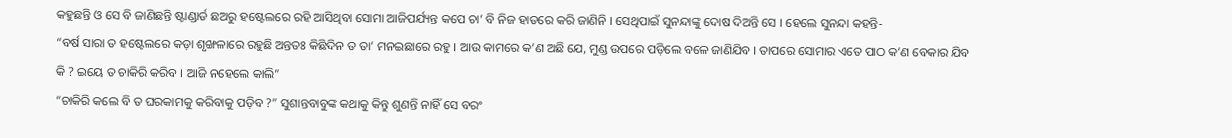କହୁଛନ୍ତି ଓ ସେ ବି ଜାଣିଛନ୍ତି ଷ୍ଟାଣ୍ଡାର୍ଡ ଛଅରୁ ହଷ୍ଟେଲରେ ରହି ଆସିଥିବା ସୋମା ଆଜିପର୍ଯ୍ୟନ୍ତ କପେ ଚା’ ବି ନିଜ ହାତରେ କରି ଜାଣିନି । ସେଥିପାଇଁ ସୁନନ୍ଦାଙ୍କୁ ଦୋଷ ଦିଅନ୍ତି ସେ । ହେଲେ ସୁନନ୍ଦା କହନ୍ତି-
“ବର୍ଷ ସାରା ତ ହଷ୍ଟେଲରେ କଡ଼ା ଶୃଙ୍ଖଳାରେ ରହୁଛି ଅନ୍ତତଃ କିଛିଦିନ ତ ତା’ ମନଇଛାରେ ରହୁ । ଆଉ କାମରେ କ’ଣ ଅଛି ଯେ, ମୁଣ୍ଡ ଉପରେ ପଡ଼ିଲେ ବଳେ ଜାଣିଯିବ । ତାପରେ ସୋମାର ଏତେ ପାଠ କ’ଣ ବେକାର ଯିବ କି ? ଇୟେ ତ ଚାକିରି କରିବ । ଆଜି ନହେଲେ କାଲି”
“ଚାକିରି କଲେ ବି ତ ଘରକାମକୁ କରିବାକୁ ପଡ଼ିବ ?” ସୁଶାନ୍ତବାବୁଙ୍କ କଥାକୁ କିନ୍ତୁ ଶୁଣନ୍ତି ନାହିଁ ସେ ବରଂ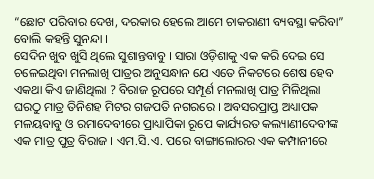“ଛୋଟ ପରିବାର ଦେଖ, ଦରକାର ହେଲେ ଆମେ ଚାକରାଣୀ ବ୍ୟବସ୍ଥା କରିବା” ବୋଲି କହନ୍ତି ସୁନନ୍ଦା ।
ସେଦିନ ଖୁବ ଖୁସି ଥିଲେ ସୁଶାନ୍ତବାବୁ । ସାରା ଓଡ଼ିଶାକୁ ଏକ କରି ଦେଇ ସେ ଚଳେଇଥିବା ମନଲାଖି ପାତ୍ରର ଅନୁସନ୍ଧାନ ଯେ ଏତେ ନିକଟରେ ଶେଷ ହେବ ଏକଥା କିଏ ଜାଣିଥିଲା ? ବିରାଜ ରୂପରେ ସମ୍ପୂର୍ଣ ମନଲାଖି ପାତ୍ର ମିଳିଥିଲା ଘରଠୁ ମାତ୍ର ତିନିଶହ ମିଟର ଗଜପତି ନଗରରେ । ଅବସରପ୍ରାପ୍ତ ଅଧ୍ୟାପକ ମଳୟବାବୁ ଓ ରମାଦେବୀରେ ପ୍ରାଧ୍ୟାପିକା ରୂପେ କାର୍ଯ୍ୟରତ କଲ୍ୟାଣୀଦେବୀଙ୍କ ଏକ ମାତ୍ର ପୁତ୍ର ବିରାଜ । ଏମ.ସି.ଏ. ପରେ ବାଙ୍ଗାଲୋରର ଏକ କମ୍ପାନୀରେ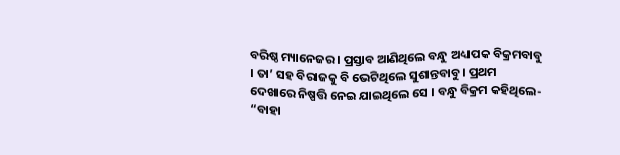ବରିଷ୍ଠ ମ୍ୟାନେଜର । ପ୍ରସ୍ତାବ ଆଣିଥିଲେ ବନ୍ଧୁ ଅଧ୍ୟାପକ ବିକ୍ରମବାବୁ । ତା’ ସହ ବିରାଜକୁ ବି ଭେଟିଥିଲେ ସୁଶାନ୍ତବାବୁ । ପ୍ରଥମ ଦେଖାରେ ନିଷ୍ପତ୍ତି ନେଇ ଯାଇଥିଲେ ସେ । ବନ୍ଧୁ ବିକ୍ରମ କହିଥିଲେ-
“ବାହା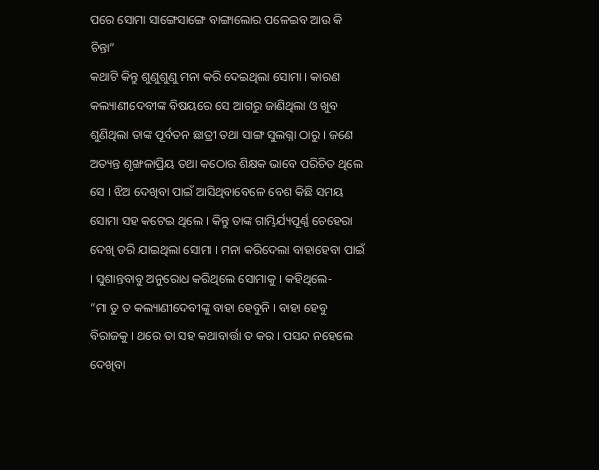ପରେ ସୋମା ସାଙ୍ଗେସାଙ୍ଗେ ବାଙ୍ଗାଲୋର ପଳେଇବ ଆଉ କି ଚିନ୍ତା”
କଥାଟି କିନ୍ତୁ ଶୁଣୁଶୁଣୁ ମନା କରି ଦେଇଥିଲା ସୋମା । କାରଣ କଲ୍ୟାଣୀଦେବୀଙ୍କ ବିଷୟରେ ସେ ଆଗରୁ ଜାଣିଥିଲା ଓ ଖୁବ ଶୁଣିଥିଲା ତାଙ୍କ ପୂର୍ବତନ ଛାତ୍ରୀ ତଥା ସାଙ୍ଗ ସୁଲଗ୍ନା ଠାରୁ । ଜଣେ ଅତ୍ୟନ୍ତ ଶୃଙ୍ଖଳାପ୍ରିୟ ତଥା କଠୋର ଶିକ୍ଷକ ଭାବେ ପରିଚିତ ଥିଲେ ସେ । ଝିଅ ଦେଖିବା ପାଇଁ ଆସିଥିବାବେଳେ ବେଶ କିଛି ସମୟ ସୋମା ସହ କଟେଇ ଥିଲେ । କିନ୍ତୁ ତାଙ୍କ ଗାମ୍ଭିର୍ଯ୍ୟପୂର୍ଣ୍ଣ ଚେହେରା ଦେଖି ଡରି ଯାଇଥିଲା ସୋମା । ମନା କରିଦେଲା ବାହାହେବା ପାଇଁ । ସୁଶାନ୍ତବାବୁ ଅନୁରୋଧ କରିଥିଲେ ସୋମାକୁ । କହିଥିଲେ-
“ମା ତୁ ତ କଲ୍ୟାଣୀଦେବୀଙ୍କୁ ବାହା ହେବୁନି । ବାହା ହେବୁ ବିରାଜକୁ । ଥରେ ତା ସହ କଥାବାର୍ତ୍ତା ତ କର । ପସନ୍ଦ ନହେଲେ ଦେଖିବା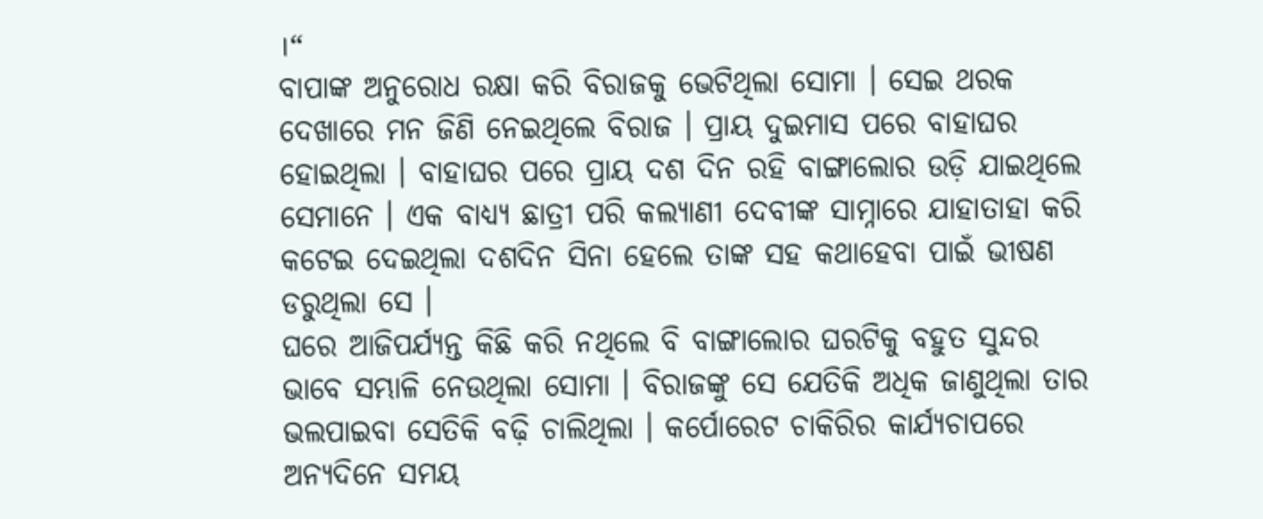।“
ବାପାଙ୍କ ଅନୁରୋଧ ରକ୍ଷା କରି ବିରାଜକୁ ଭେଟିଥିଲା ସୋମା । ସେଇ ଥରକ ଦେଖାରେ ମନ ଜିଣି ନେଇଥିଲେ ବିରାଜ । ପ୍ରାୟ ଦୁଇମାସ ପରେ ବାହାଘର ହୋଇଥିଲା । ବାହାଘର ପରେ ପ୍ରାୟ ଦଶ ଦିନ ରହି ବାଙ୍ଗାଲୋର ଉଡ଼ି ଯାଇଥିଲେ ସେମାନେ । ଏକ ବାଧ୍ୟ୍ୟ ଛାତ୍ରୀ ପରି କଲ୍ୟାଣୀ ଦେବୀଙ୍କ ସାମ୍ନାରେ ଯାହାତାହା କରି କଟେଇ ଦେଇଥିଲା ଦଶଦିନ ସିନା ହେଲେ ତାଙ୍କ ସହ କଥାହେବା ପାଇଁ ଭୀଷଣ ଡରୁଥିଲା ସେ ।
ଘରେ ଆଜିପର୍ଯ୍ୟନ୍ତ କିଛି କରି ନଥିଲେ ବି ବାଙ୍ଗାଲୋର ଘରଟିକୁ ବହୁତ ସୁନ୍ଦର ଭାବେ ସମ୍ଭାଳି ନେଉଥିଲା ସୋମା । ବିରାଜଙ୍କୁ ସେ ଯେତିକି ଅଧିକ ଜାଣୁଥିଲା ତାର ଭଲପାଇବା ସେତିକି ବଢ଼ି ଚାଲିଥିଲା । କର୍ପୋରେଟ ଚାକିରିର କାର୍ଯ୍ୟଚାପରେ ଅନ୍ୟଦିନେ ସମୟ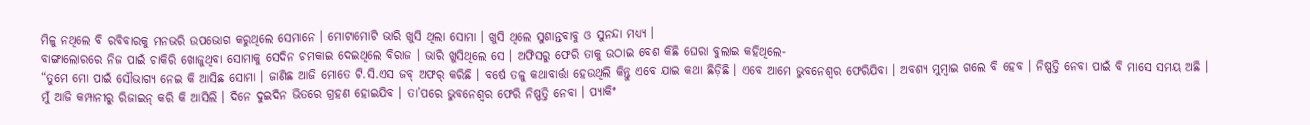ମିଳୁ ନଥିଲେ ବି ରବିବାରକୁ ମନଭରି ଉପଭୋଗ କରୁଥିଲେ ସେମାନେ । ମୋଟାମୋଟି ଭାରି ଖୁସି ଥିଲା ସୋମା । ଖୁସି ଥିଲେ ସୁଶାନ୍ତବାବୁ ଓ ସୁନନ୍ଦା ମଧ୍ୟ୍ୟ ।
ବାଙ୍ଗାଲୋରରେ ନିଜ ପାଇଁ ଚାକିରି ଖୋଜୁଥିବା ସୋମାକୁ ସେଦିନ ଚମକାଇ ଦେଇଥିଲେ ବିରାଜ । ଭାରି ଖୁସିଥିଲେ ସେ । ଅଫିସରୁ ଫେରି ତାକୁ ଉଠାଇ ବେଶ କିଛି ଘେରା ବୁଲାଇ କହିଥିଲେ-
“ତୁମେ ମୋ ପାଇଁ ସୌଭାଗ୍ୟ ନେଇ କି ଆସିଛ ସୋମା । ଜାଣିଛ ଆଜି ମୋତେ ଟି.ସି.ଏସ ଜବ୍ ଅଫର୍ କରିଛି । ବର୍ଷେ ତଳୁ କଥାବାର୍ତ୍ତା ହେଉଥିଲି କିନ୍ତୁ ଏବେ ଯାଇ କଥା ଛିଡ଼ିଛି । ଏବେ ଆମେ ଭୁବନେଶ୍ୱର ଫେରିଯିବା । ଅବଶ୍ୟ ମୁମ୍ବାଇ ଗଲେ ବି ହେବ । ନିଷ୍ପତ୍ତି ନେବା ପାଇଁ ବି ମାସେ ସମୟ ଅଛି । ମୁଁ ଆଜି କମ୍ପାନୀରୁ ରିଜାଇନ୍ କରି କି ଆସିଲି । ଦିନେ ଦୁଇଦିନ ଭିତରେ ଗ୍ରହଣ ହୋଇଯିବ । ତା’ପରେ ଭୁବନେଶ୍ୱର ଫେରି ନିଷ୍ପତ୍ତି ନେବା । ପ୍ୟାକିଂ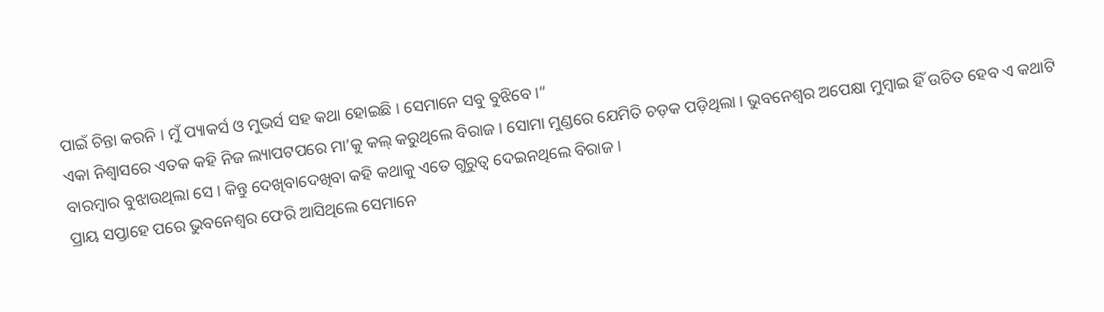ପାଇଁ ଚିନ୍ତା କରନି । ମୁଁ ପ୍ୟାକର୍ସ ଓ ମୁଭର୍ସ ସହ କଥା ହୋଇଛି । ସେମାନେ ସବୁ ବୁଝିବେ ।“
ଏକା ନିଶ୍ୱାସରେ ଏତକ କହି ନିଜ ଲ୍ୟାପଟପରେ ମା’କୁ କଲ୍ କରୁଥିଲେ ବିରାଜ । ସୋମା ମୁଣ୍ଡରେ ଯେମିତି ଚଡ଼କ ପଡ଼ିଥିଲା । ଭୁବନେଶ୍ୱର ଅପେକ୍ଷା ମୁମ୍ବାଇ ହିଁ ଉଚିତ ହେବ ଏ କଥାଟି ବାରମ୍ବାର ବୁଝାଉଥିଲା ସେ । କିନ୍ତୁ ଦେଖିବାଦେଖିବା କହି କଥାକୁ ଏତେ ଗୁରୁତ୍ୱ ଦେଇନଥିଲେ ବିରାଜ ।
ପ୍ରାୟ ସପ୍ତାହେ ପରେ ଭୁବନେଶ୍ୱର ଫେରି ଆସିଥିଲେ ସେମାନେ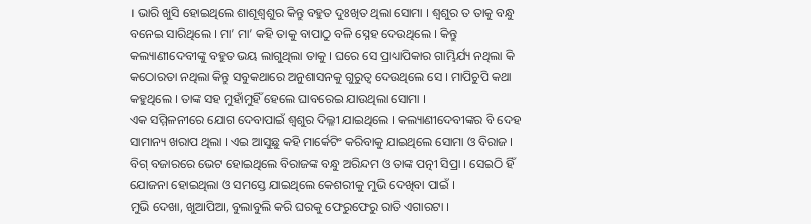। ଭାରି ଖୁସି ହୋଇଥିଲେ ଶାଶୂଶ୍ଵଶୁର କିନ୍ତୁ ବହୁତ ଦୁଃଖିତ ଥିଲା ସୋମା । ଶ୍ଵଶୁର ତ ତାକୁ ବନ୍ଧୁ ବନେଇ ସାରିଥିଲେ । ମା’ ମା’ କହି ତାକୁ ବାପାଠୁ ବଳି ସ୍ନେହ ଦେଉଥିଲେ । କିନ୍ତୁ କଲ୍ୟାଣୀଦେବୀଙ୍କୁ ବହୁତ ଭୟ ଲାଗୁଥିଲା ତାକୁ । ଘରେ ସେ ପ୍ରାଧ୍ୟାପିକାର ଗାମ୍ଭିର୍ଯ୍ୟ ନଥିଲା କି କଠୋରତା ନଥିଲା କିନ୍ତୁ ସବୁକଥାରେ ଅନୁଶାସନକୁ ଗୁରୁତ୍ୱ ଦେଉଥିଲେ ସେ । ମାପିଚୁପି କଥା କହୁଥିଲେ । ତାଙ୍କ ସହ ମୁହାଁମୁହିଁ ହେଲେ ଘାବରେଇ ଯାଉଥିଲା ସୋମା ।
ଏକ ସମ୍ମିଳନୀରେ ଯୋଗ ଦେବାପାଇଁ ଶ୍ଵଶୁର ଦିଲ୍ଳୀ ଯାଇଥିଲେ । କଲ୍ୟାଣୀଦେବୀଙ୍କର ବି ଦେହ ସାମାନ୍ୟ ଖରାପ ଥିଲା । ଏଇ ଆସୁଛୁ କହି ମାର୍କେଟିଂ କରିବାକୁ ଯାଇଥିଲେ ସୋମା ଓ ବିରାଜ । ବିଗ୍ ବଜାରରେ ଭେଟ ହୋଇଥିଲେ ବିରାଜଙ୍କ ବନ୍ଧୁ ଅରିନ୍ଦମ ଓ ତାଙ୍କ ପତ୍ନୀ ସିପ୍ରା । ସେଇଠି ହିଁ ଯୋଜନା ହୋଇଥିଲା ଓ ସମସ୍ତେ ଯାଇଥିଲେ କେଶରୀକୁ ମୁଭି ଦେଖିବା ପାଇଁ ।
ମୁଭି ଦେଖା, ଖୁଆପିଆ, ବୁଲାବୁଲି କରି ଘରକୁ ଫେରୁଫେରୁ ରାତି ଏଗାରଟା ।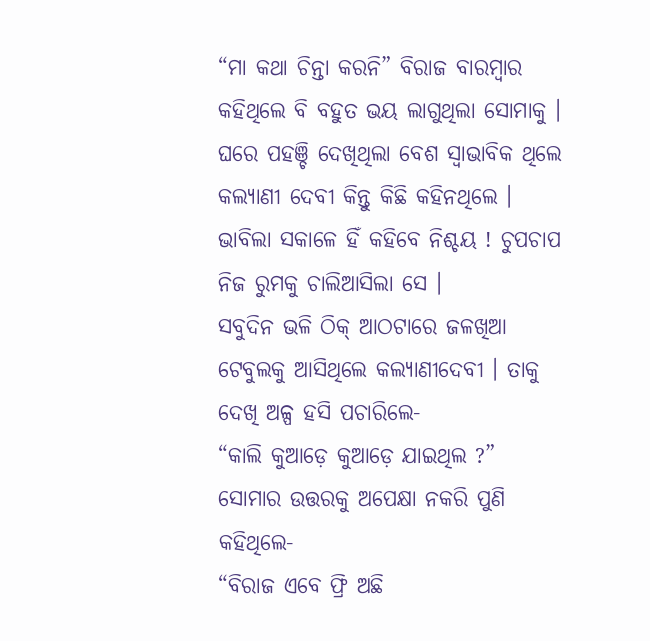“ମା କଥା ଚିନ୍ତା କରନି” ବିରାଜ ବାରମ୍ବାର କହିଥିଲେ ବି ବହୁତ ଭୟ ଲାଗୁଥିଲା ସୋମାକୁ ।
ଘରେ ପହଞ୍ଚି ଦେଖିଥିଲା ବେଶ ସ୍ୱାଭାବିକ ଥିଲେ କଲ୍ୟାଣୀ ଦେବୀ କିନ୍ତୁ କିଛି କହିନଥିଲେ । ଭାବିଲା ସକାଳେ ହିଁ କହିବେ ନିଶ୍ଚୟ ! ଚୁପଚାପ ନିଜ ରୁମକୁ ଚାଲିଆସିଲା ସେ ।
ସବୁଦିନ ଭଳି ଠିକ୍ ଆଠଟାରେ ଜଳଖିଆ ଟେବୁଲକୁ ଆସିଥିଲେ କଲ୍ୟାଣୀଦେବୀ । ତାକୁ ଦେଖି ଅଳ୍ପ ହସି ପଚାରିଲେ-
“କାଲି କୁଆଡ଼େ କୁଆଡ଼େ ଯାଇଥିଲ ?”
ସୋମାର ଉତ୍ତରକୁ ଅପେକ୍ଷା ନକରି ପୁଣି କହିଥିଲେ-
“ବିରାଜ ଏବେ ଫ୍ରି ଅଛି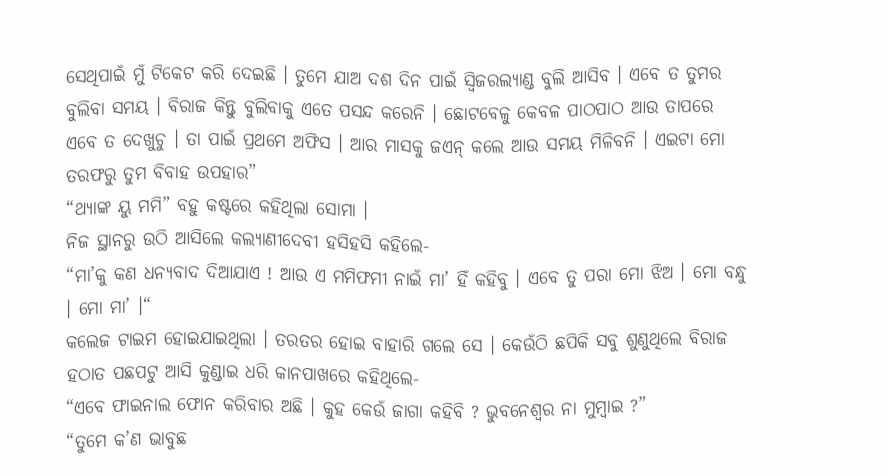ସେଥିପାଇଁ ମୁଁ ଟିକେଟ କରି ଦେଇଛି । ତୁମେ ଯାଅ ଦଶ ଦିନ ପାଇଁ ସ୍ୱିଜରଲ୍ୟାଣ୍ଡ ବୁଲି ଆସିବ । ଏବେ ତ ତୁମର ବୁଲିବା ସମୟ । ବିରାଜ କିନ୍ତୁ ବୁଲିବାକୁ ଏତେ ପସନ୍ଦ କରେନି । ଛୋଟବେଳୁ କେବଳ ପାଠପାଠ ଆଉ ତାପରେ ଏବେ ତ ଦେଖୁଚୁ । ତା ପାଇଁ ପ୍ରଥମେ ଅଫିସ । ଆର ମାସକୁ ଜଏନ୍ କଲେ ଆଉ ସମୟ ମିଳିବନି । ଏଇଟା ମୋ ତରଫରୁ ତୁମ ବିବାହ ଉପହାର”
“ଥ୍ୟାଙ୍କ ୟୁ ମମି” ବହୁ କଷ୍ଟରେ କହିଥିଲା ସୋମା ।
ନିଜ ସ୍ଥାନରୁ ଉଠି ଆସିଲେ କଲ୍ୟାଣୀଦେବୀ ହସିହସି କହିଲେ-
“ମା’କୁ କଣ ଧନ୍ୟବାଦ ଦିଆଯାଏ ! ଆଉ ଏ ମମିଫମୀ ନାଇଁ ମା’ ହିଁ କହିବୁ । ଏବେ ତୁ ପରା ମୋ ଝିଅ । ମୋ ବନ୍ଧୁ । ମୋ ମା’ ।“
କଲେଜ ଟାଇମ ହୋଇଯାଇଥିଲା । ତରତର ହୋଇ ବାହାରି ଗଲେ ସେ । କେଉଁଠି ଛପିକି ସବୁ ଶୁଣୁଥିଲେ ବିରାଜ ହଠାତ ପଛପଟୁ ଆସି କୁଣ୍ଡାଇ ଧରି କାନପାଖରେ କହିଥିଲେ-
“ଏବେ ଫାଇନାଲ ଫୋନ କରିବାର ଅଛି । କୁହ କେଉଁ ଜାଗା କହିବି ? ଭୁବନେଶ୍ୱର ନା ମୁମ୍ବାଇ ?”
“ତୁମେ କ’ଣ ଭାବୁଛ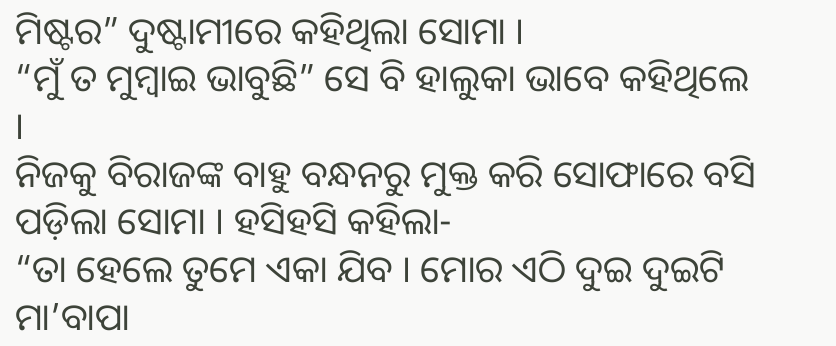ମିଷ୍ଟର” ଦୁଷ୍ଟାମୀରେ କହିଥିଲା ସୋମା ।
“ମୁଁ ତ ମୁମ୍ବାଇ ଭାବୁଛି” ସେ ବି ହାଲୁକା ଭାବେ କହିଥିଲେ ।
ନିଜକୁ ବିରାଜଙ୍କ ବାହୁ ବନ୍ଧନରୁ ମୁକ୍ତ କରି ସୋଫାରେ ବସି ପଡ଼ିଲା ସୋମା । ହସିହସି କହିଲା-
“ତା ହେଲେ ତୁମେ ଏକା ଯିବ । ମୋର ଏଠି ଦୁଇ ଦୁଇଟି ମା’ବାପା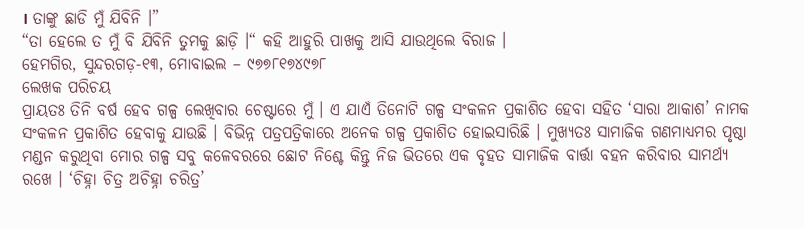। ତାଙ୍କୁ ଛାଡି ମୁଁ ଯିବିନି ।”
“ତା ହେଲେ ତ ମୁଁ ବି ଯିବିନି ତୁମକୁ ଛାଡ଼ି ।“ କହି ଆହୁରି ପାଖକୁ ଆସି ଯାଉଥିଲେ ବିରାଜ ।
ହେମଗିର, ସୁନ୍ଦରଗଡ଼-୧୩, ମୋବାଇଲ – ୯୭୭୮୧୭୪୯୭୮
ଲେଖକ ପରିଚୟ
ପ୍ରାୟତଃ ତିନି ବର୍ଷ ହେବ ଗଳ୍ପ ଲେଖିବାର ଚେଷ୍ଟାରେ ମୁଁ । ଏ ଯାଏଁ ତିନୋଟି ଗଳ୍ପ ସଂକଳନ ପ୍ରକାଶିତ ହେବା ସହିତ ‘ସାରା ଆକାଶ’ ନାମକ ସଂକଳନ ପ୍ରକାଶିତ ହେବାକୁ ଯାଉଛି । ବିଭିନ୍ନ ପତ୍ରପତ୍ରିକାରେ ଅନେକ ଗଳ୍ପ ପ୍ରକାଶିତ ହୋଇସାରିଛି । ମୁଖ୍ୟତଃ ସାମାଜିକ ଗଣମାଧ୍ୟମର ପୃଷ୍ଠା ମଣ୍ଡନ କରୁଥିବା ମୋର ଗଳ୍ପ ସବୁ କଳେବରରେ ଛୋଟ ନିଶ୍ଚେ କିନ୍ତୁ ନିଜ ଭିତରେ ଏକ ବୃହତ ସାମାଜିକ ବାର୍ତ୍ତା ବହନ କରିବାର ସାମର୍ଥ୍ୟ ରଖେ । ‘ଚିହ୍ନା ଚିତ୍ର ଅଚିହ୍ନା ଚରିତ୍ର’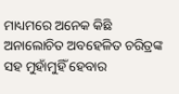ମାଧ୍ୟମରେ ଅନେକ କିଛି ଅନାଲୋଚିତ ଅବହେଳିତ ଚରିତ୍ରଙ୍କ ସହ ମୁହାଁମୁହିଁ ହେବାର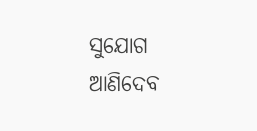ସୁଯୋଗ ଆଣିଦେବ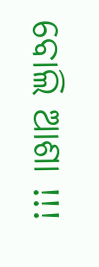ବୋଲି ଆଶା !!!